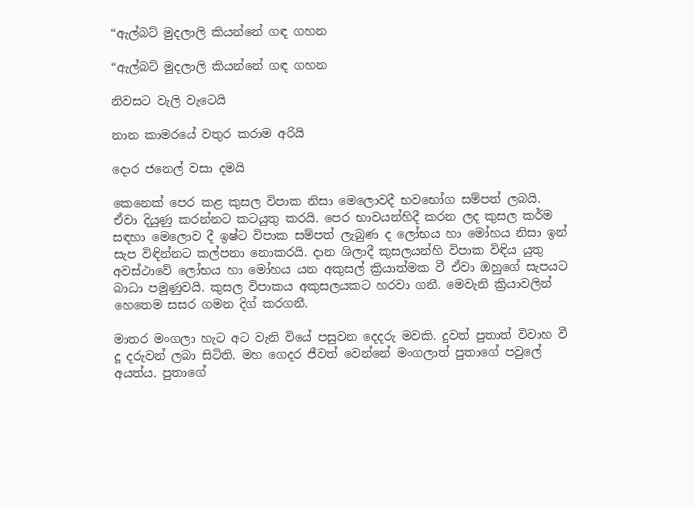“ඇල්බට් මුදලාලි කියන්නේ ගඳ ගහන

“ඇල්බට් මුදලාලි කියන්නේ ගඳ ගහන

නිවසට වැලි වැටෙයි

නාන කාමරයේ වතුර කරාම අරියි

දොර ජනෙල් වසා දමයි

කෙනෙක් පෙර කළ කුසල විපාක නිසා මෙලොවදී භවභෝග සම්පත් ලබයි. ඒවා දියුණු කරන්නට කටයුතු කරයි. පෙර භාවයන්හිදී කරන ලද කුසල කර්ම සඳහා මෙලොව දී ඉෂ්ට විපාක සම්පත් ලැබුණ ද ලෝභය හා මෝහය නිසා ඉන් සැප විඳින්නට කල්පනා නොකරයි. දාන ශිලාදී කුසලයන්හි විපාක විඳිය යුතු අවස්ථාවේ ලෝභය හා මෝහය යන අකුසල් ක්‍රියාත්මක වී ඒවා ඔහුගේ සැපයට බාධා පමුණුවයි. කුසල විපාකය අකුසලයකට හරවා ගනී. මෙවැනි ක්‍රියාවලින් හෙතෙම සසර ගමන දිග් කරගනී.

මාතර මංගලා හැට අට වැනි වියේ පසුවන දෙදරු මවකි. දුවත් පුතාත් විවාහ වී දූ දරුවන් ලබා සිටිති. මහ ගෙදර ජීවත් වෙන්නේ මංගලාත් පුතාගේ පවුලේ අයත්ය. පුතාගේ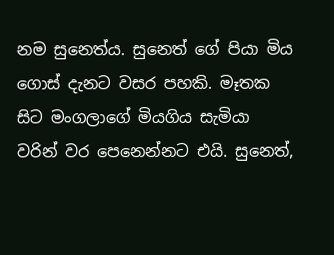නම සුනෙත්ය. සුනෙත් ගේ පියා මිය ගොස් දැනට වසර පහකි. මෑතක සිට මංගලාගේ මියගිය සැමියා වරින් වර පෙනෙන්නට එයි. සුනෙත්,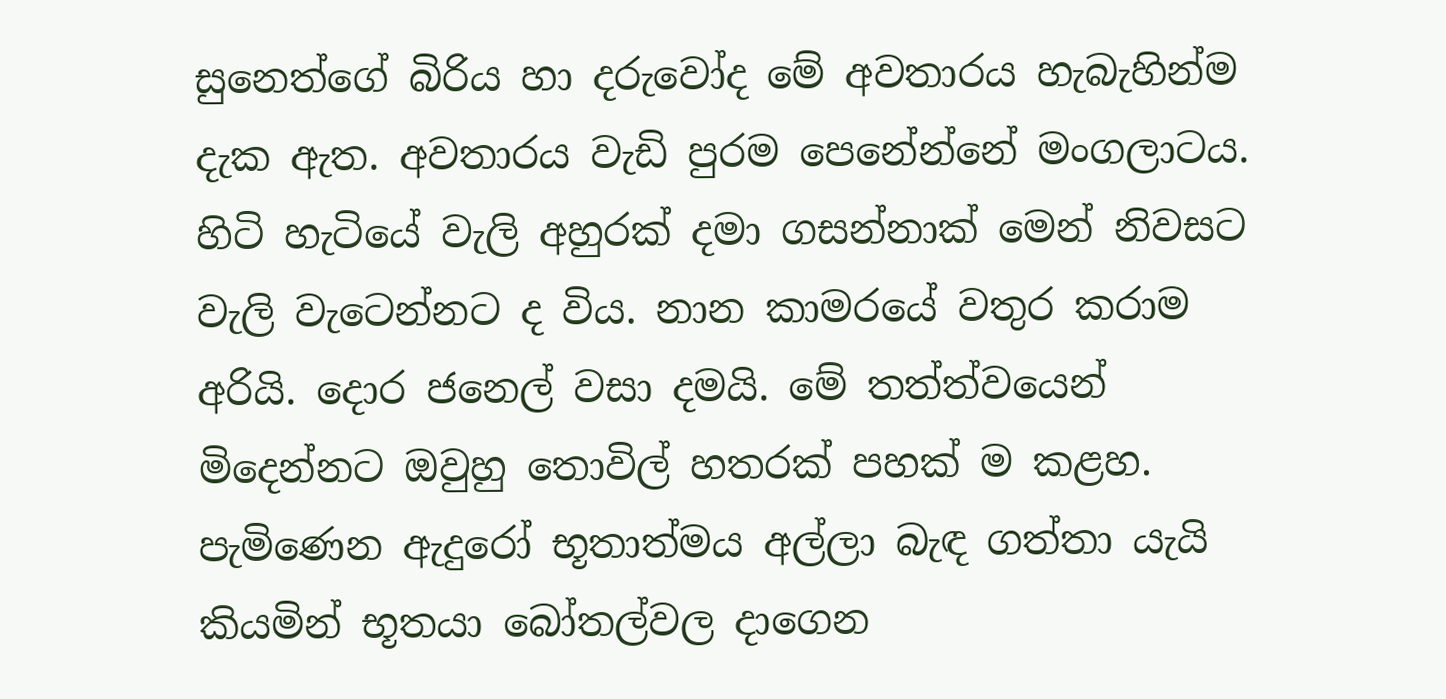සුනෙත්ගේ බිරිය හා දරුවෝද මේ අවතාරය හැබැහින්ම දැක ඇත. අවතාරය වැඩි පුරම පෙනේන්නේ මංගලාටය. හිටි හැටියේ වැලි අහුරක් දමා ගසන්නාක් මෙන් නිවසට වැලි වැටෙන්නට ද විය. නාන කාමරයේ වතුර කරාම අරියි. දොර ජනෙල් වසා දමයි. මේ තත්ත්වයෙන් මිදෙන්නට ඔවුහු තොවිල් හතරක් පහක් ම කළහ. පැමිණෙන ඇදුරෝ භූතාත්මය අල්ලා බැඳ ගත්තා යැයි කියමින් භූතයා බෝතල්වල දාගෙන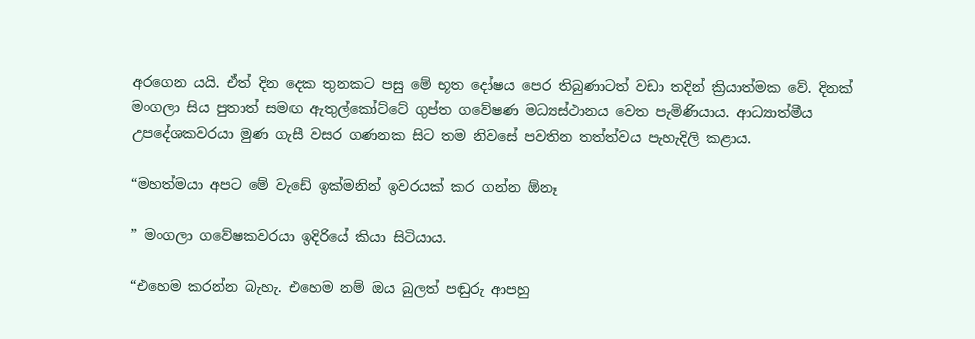අරගෙන යයි. ඒත් දින දෙක තුනකට පසු මේ භූත දෝෂය පෙර තිබුණාටත් වඩා තදින් ක්‍රියාත්මක වේ. දිනක් මංගලා සිය පුතාත් සමඟ ඇතුල්කෝට්ටේ ගුප්ත ගවේෂණ මධ්‍යස්ථානය වෙත පැමිණියාය. ආධ්‍යාත්මීය උපදේශකවරයා මුණ ගැසී වසර ගණනක සිට තම නිවසේ පවතින තත්ත්වය පැහැදිලි කළාය.

“මහත්මයා අපට මේ වැඩේ ඉක්මනින් ඉවරයක් කර ගන්න ඕනෑ

” මංගලා ගවේෂකවරයා ඉදිරියේ කියා සිටියාය.

“එහෙම කරන්න බැහැ. එහෙම නම් ඔය බුලත් පඬුරු ආපහු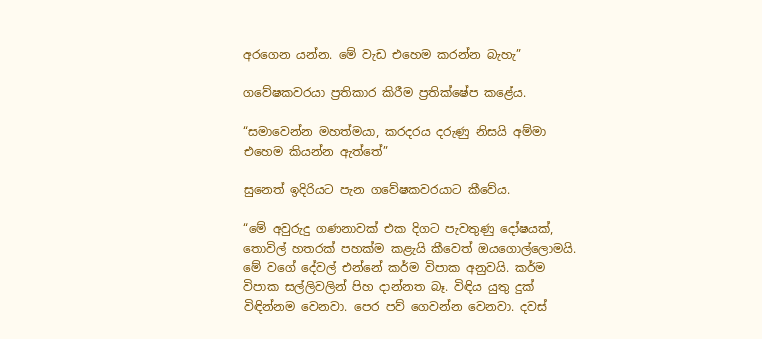අරගෙන යන්න. මේ වැඩ එහෙම කරන්න බැහැ”

ගවේෂකවරයා ප්‍රතිකාර කිරීම ප්‍රතික්ෂේප කළේය.

“සමාවෙන්න මහත්මයා, කරදරය දරුණු නිසයි අම්මා එහෙම කියන්න ඇත්තේ”

සුනෙත් ඉදිරියට පැන ගවේෂකවරයාට කීවේය.

“මේ අවුරුදු ගණනාවක් එක දිගට පැවතුණු දෝෂයක්, තොවිල් හතරක් පහක්ම කළැයි කීවෙත් ඔයගොල්ලොමයි. මේ වගේ දේවල් එන්නේ කර්ම විපාක අනුවයි. කර්ම විපාක සල්ලිවලින් පිහ දාන්නත බෑ. විඳිය යුතු දුක් විඳින්නම වෙනවා. පෙර පව් ගෙවන්න වෙනවා. දවස්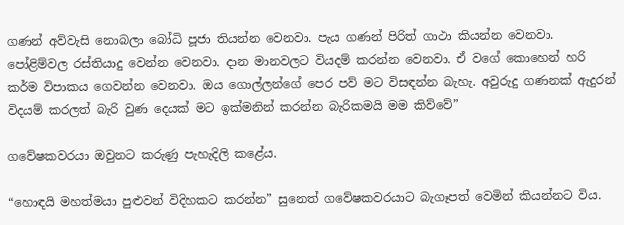ගණන් අව්වැසි නොබලා බෝධි පූජා තියන්න වෙනවා. පැය ගණන් පිරිත් ගාථා කියන්න වෙනවා. පෝළිම්වල රස්තියාදු වෙන්න වෙනවා. දාන මානවලට වියදම් කරන්න වෙනවා. ඒ වගේ කොහෙන් හරි කර්ම විපාකය ගෙවන්න වෙනවා. ඔය ගොල්ලන්ගේ පෙර පව් මට විසඳන්න බැහැ. අවුරුදු ගණනක් ඇදුරන් විදයම් කරලත් බැරි වුණ දෙයක් මට ඉක්මනින් කරන්න බැරිකමයි මම කිව්වේ”

ගවේෂකවරයා ඔවුනට කරුණු පැහැදිලි කළේය.

“හොඳයි මහත්මයා පුළුවන් විදිහකට කරන්න” සුනෙත් ගවේෂකවරයාට බැගෑපත් වෙමින් කියන්නට විය.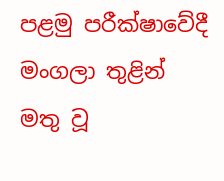පළමු පරීක්ෂාවේදී මංගලා තුළින් මතු වූ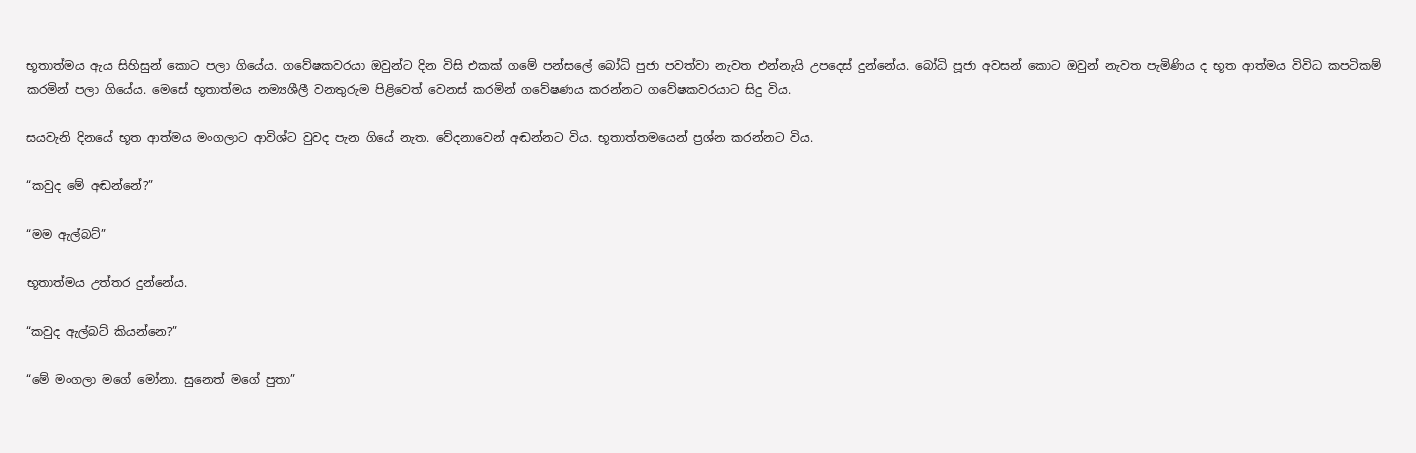භූතාත්මය ඇය සිහිසුන් කොට පලා ගියේය. ගවේෂකවරයා ඔවුන්ට දින විසි එකක් ගමේ පන්සලේ බෝධි පුජා පවත්වා නැවත එන්නැයි උපදෙස් දුන්නේය. බෝධි පූජා අවසන් කොට ඔවුන් නැවත පැමිණිය ද භූත ආත්මය විවිධ කපටිකම් කරමින් පලා ගියේය. මෙසේ භූතාත්මය නම්‍යශීලී වනතුරුම පිළිවෙත් වෙනස් කරමින් ගවේෂණය කරන්නට ගවේෂකවරයාට සිදු විය.

සයවැනි දිනයේ භූත ආත්මය මංගලාට ආවිශ්ට වුවද පැන ගියේ නැත. වේදනාවෙන් අඬන්නට විය. භූතාත්තමයෙන් ප්‍රශ්න කරන්නට විය.

“කවුද මේ අඬන්නේ?”

“මම ඇල්බට්”

භූතාත්මය උත්තර දුන්නේය.

“කවුද ඇල්බට් කියන්නෙ?”

“මේ මංගලා මගේ මෝනා. සුනෙත් මගේ පුතා”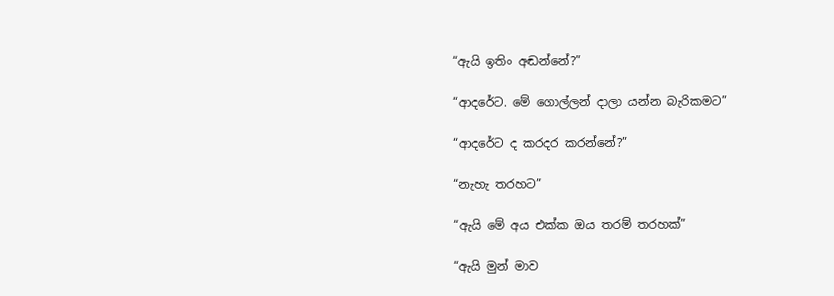“ඇයි ඉතිං අඬන්නේ?”

“ආදරේට. මේ ගොල්ලන් දාලා යන්න බැරිකමට”

“ආදරේට ද කරදර කරන්නේ?”

“නැහැ තරහට”

“ඇයි මේ අය එක්ක ඔය තරම් තරහක්”

“ඇයි මුන් මාව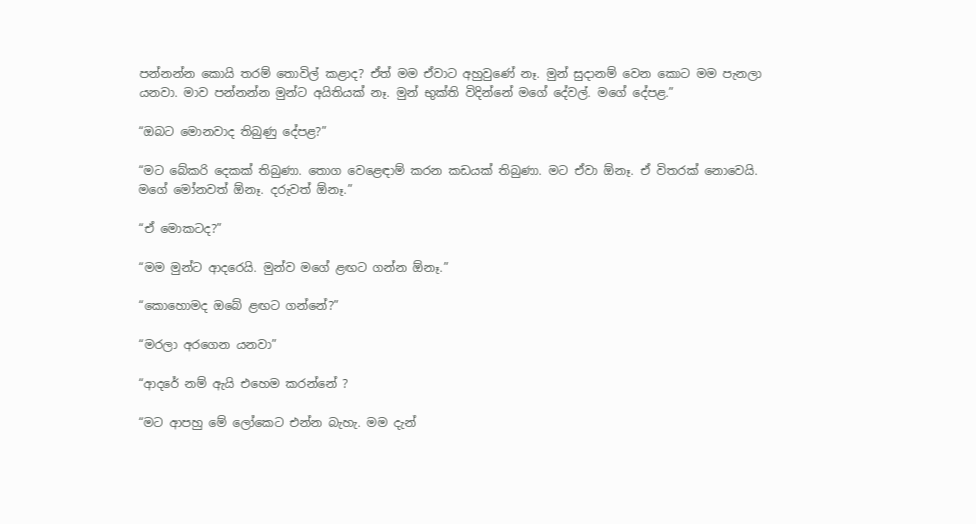පන්නන්න කොයි තරම් තොවිල් කළාද? ඒත් මම ඒවාට අහුවුණේ නෑ. මුන් සුදානම් වෙන කොට මම පැනලා යනවා. මාව පන්නන්න මුන්ට අයිතියක් නෑ. මුන් භුක්ති විදින්නේ මගේ දේවල්. මගේ දේපළ.”

“ඔබට මොනවාද තිබුණු දේපළ?”

“මට බේකරි දෙකක් තිබුණා. තොග වෙළෙඳාම් කරන කඩයක් තිබුණා. මට ඒවා ඕනෑ. ඒ විතරක් නොවෙයි. මගේ මෝනවත් ඕනෑ. දරුවත් ඕනෑ.”

“ඒ මොකටද?”

“මම මුන්ට ආදරෙයි. මුන්ව මගේ ළඟට ගන්න ඕනෑ.”

“කොහොමද ඔබේ ළඟට ගන්නේ?”

“මරලා අරගෙන යනවා”

“ආදරේ නම් ඇයි එහෙම කරන්නේ ?

“මට ආපහු මේ ලෝකෙට එන්න බැහැ. මම දැන්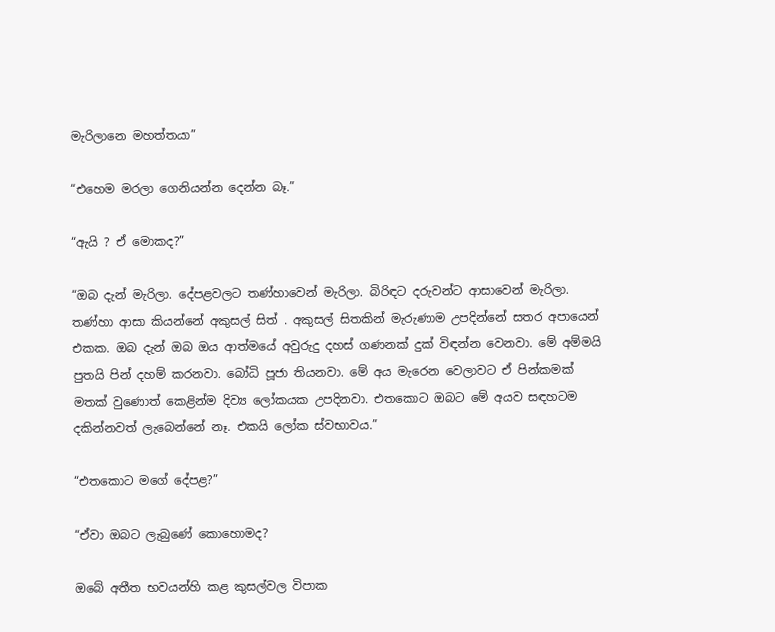මැරිලානෙ මහත්තයා”

“එහෙම මරලා ගෙනියන්න දෙන්න බෑ.”

“ඇයි ? ඒ මොකද?”

“ඔබ දැන් මැරිලා. දේපළවලට තණ්හාවෙන් මැරිලා. බිරිඳට දරුවන්ට ආසාවෙන් මැරිලා. තණ්හා ආසා කියන්නේ අකුසල් සිත් . අකුසල් සිතකින් මැරුණාම උපදින්නේ සතර අපායෙන් එකක. ඔබ දැන් ඔබ ඔය ආත්මයේ අවුරුදු දහස් ගණනක් දුක් විඳන්න වෙනවා. මේ අම්මයි පුතයි පින් දහම් කරනවා. බෝධි පූජා තියනවා. මේ අය මැරෙන වෙලාවට ඒ පින්කමක් මතක් වුණොත් කෙළින්ම දිව්‍ය ලෝකයක උපදිනවා. එතකොට ඔබට මේ අයව සඳහටම දකින්නවත් ලැබෙන්නේ නෑ. එකයි ලෝක ස්වභාවය.”

“එතකොට මගේ දේපළ?”

“ඒවා ඔබට ලැබුණේ කොහොමද?

ඔබේ අතීත භවයන්හි කළ කුසල්වල විපාක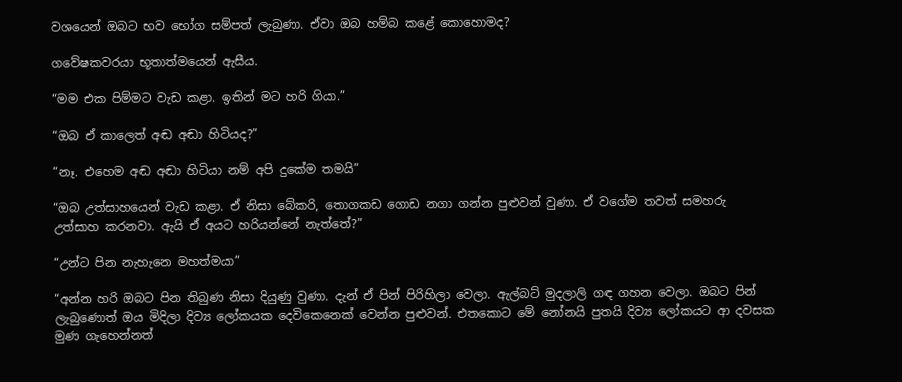වශයෙන් ඔබට භව භෝග සම්පත් ලැබුණා. ඒවා ඔබ හම්බ කළේ කොහොමද?

ගවේෂකවරයා භූතාත්මයෙන් ඇසීය.

“මම එක පිම්මට වැඩ කළා. ඉතින් මට හරි ගියා.”

“ඔබ ඒ කාලෙත් අඬ අඬා හිටියද?”

“නෑ. එහෙම අඬ අඬා හිටියා නම් අපි දුකේම තමයි”

“ඔබ උත්සාහයෙන් වැඩ කළා. ඒ නිසා බේකරි, තොගකඩ ගොඩ නගා ගන්න පුළුවන් වුණා. ඒ වගේම තවත් සමහරු උත්සාහ කරනවා. ඇයි ඒ අයට හරියන්නේ නැත්තේ?”

“උන්ට පින නැහැනෙ මහත්මයා”

“අන්න හරි ඔබට පින තිබුණ නිසා දියුණු වුණා. දැන් ඒ පින් පිරිහිලා වෙලා. ඇල්බට් මුදලාලි ගඳ ගහන වෙලා. ඔබට පින් ලැබුණොත් ඔය මිදිලා දිව්‍ය ලෝකයක දෙවිකෙනෙක් වෙන්න පුළුවන්. එතකොට මේ නෝනයි පුතයි දිව්‍ය ලෝකයට ආ දවසක මුණ ගැහෙන්නත්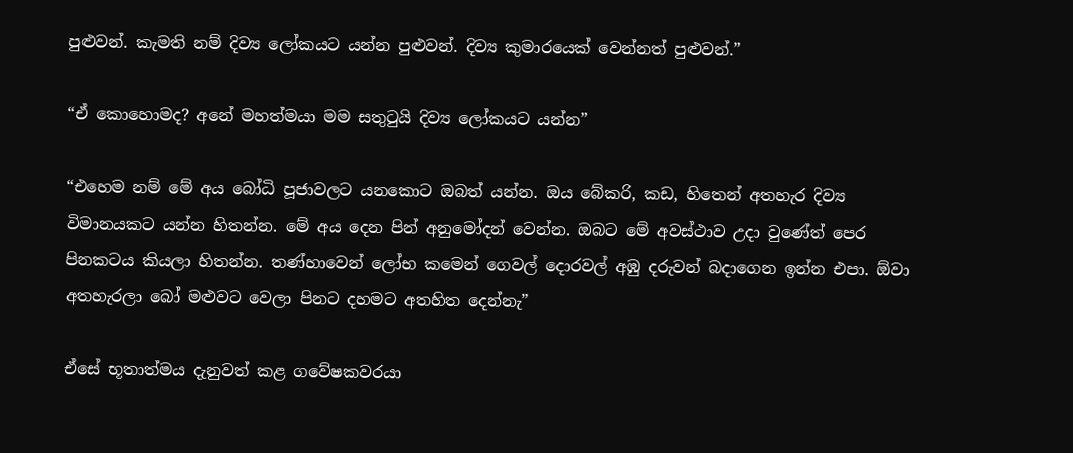පුළුවන්. කැමති නම් දිව්‍ය ලෝකයට යන්න පුළුවන්. දිව්‍ය කුමාරයෙක් වෙන්නත් පුළුවන්.”

“ඒ කොහොමද? අනේ මහත්මයා මම සතුටුයි දිව්‍ය ලෝකයට යන්න”

“එහෙම නම් මේ අය බෝධි පූජාවලට යනකොට ඔබත් යන්න. ඔය බේකරි, කඩ, හිතෙන් අතහැර දිව්‍ය විමානයකට යන්න හිතන්න. මේ අය දෙන පින් අනුමෝදන් වෙන්න. ඔබට මේ අවස්ථාව උදා වුණේත් පෙර පිනකටය කියලා හිතන්න. තණ්හාවෙන් ලෝභ කමෙන් ගෙවල් දොරවල් අඹු දරුවන් බදාගෙන ඉන්න එපා. ඕවා අතහැරලා බෝ මළුවට වෙලා පිනට දහමට අතහිත දෙන්නැ”

ඒසේ භූතාත්මය දැනුවත් කළ ගවේෂකවරයා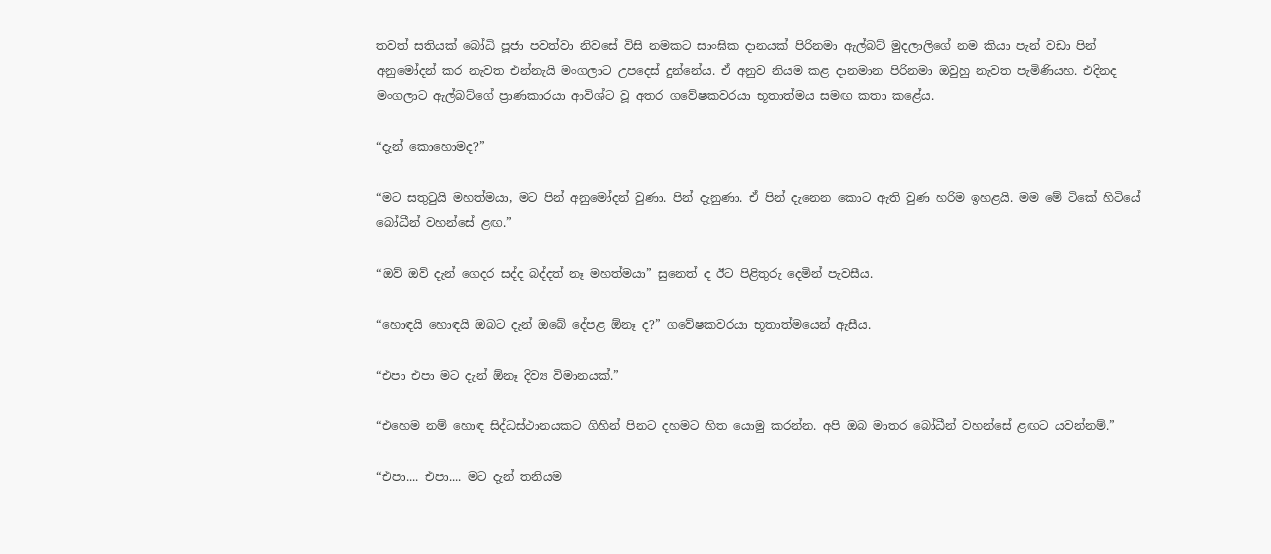තවත් සතියක් බෝධි පූජා පවත්වා නිවසේ විසි නමකට සාංඝික දානයක් පිරිනමා ඇල්බට් මුදලාලිගේ නම කියා පැන් වඩා පින් අනුමෝදන් කර නැවත එන්නැයි මංගලාට උපදෙස් දුන්නේය. ඒ අනුව නියම කළ දානමාන පිරිනමා ඔවුහු නැවත පැමිණියහ. එදිනද මංගලාට ඇල්බට්ගේ ප්‍රාණකාරයා ආවිශ්ට වූ අතර ගවේෂකවරයා භූතාත්මය සමඟ කතා කළේය.

“දැන් කොහොමද?”

“මට සතුටුයි මහත්මයා, මට පින් අනුමෝදන් වුණා. පින් දැනුණා. ඒ පින් දැනෙන කොට ඇති වුණ හරිම ඉහළයි. මම මේ ටිකේ හිටියේ බෝධීන් වහන්සේ ළඟ.”

“ඔව් ඔව් දැන් ගෙදර සද්ද බද්දත් නෑ මහත්මයා” සුනෙත් ද ඊට පිළිතුරු දෙමින් පැවසීය.

“හොඳයි හොඳයි ඔබට දැන් ඔබේ දේපළ ඕනෑ ද?” ගවේෂකවරයා භූතාත්මයෙන් ඇසීය.

“එපා එපා මට දැන් ඕනෑ දිව්‍ය විමානයක්.”

“එහෙම නම් හොඳ සිද්ධස්ථානයකට ගිහින් පිනට දහමට හිත යොමු කරන්න. අපි ඔබ මාතර බෝධීන් වහන්සේ ළඟට යවන්නම්.”

“එපා.... එපා.... මට දැන් තනියම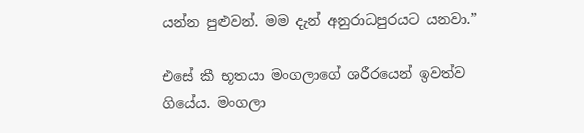යන්න පුළුවන්. මම දැන් අනුරාධපුරයට යනවා.”

එසේ කී භූතයා මංගලාගේ ශරීරයෙන් ඉවත්ව ගියේය. මංගලා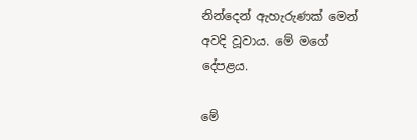නින්දෙන් ඇහැරුණක් මෙන් අවදි වූවාය. මේ මගේ දේපළය.

මේ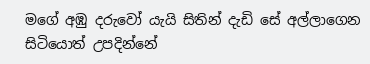මගේ අඹු දරුවෝ යැයි සිතින් දැඩි සේ අල්ලාගෙන සිටියොත් උපදින්නේ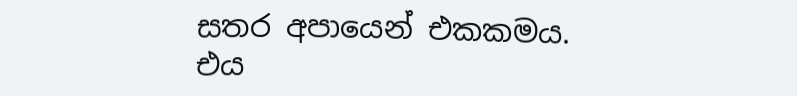සතර අපායෙන් එකකමය. එය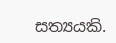සත්‍යයකි.